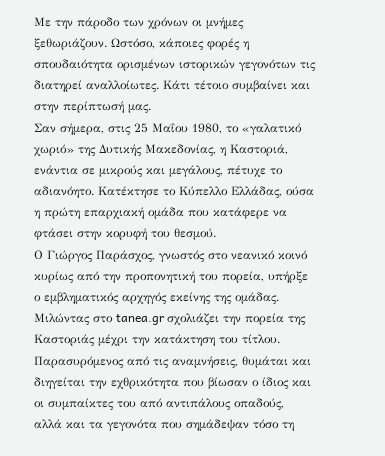Με την πάροδο των χρόνων οι μνήμες ξεθωριάζουν. Ωστόσο, κάποιες φορές η σπουδαιότητα ορισμένων ιστορικών γεγονότων τις διατηρεί αναλλοίωτες. Κάτι τέτοιο συμβαίνει και στην περίπτωσή μας.
Σαν σήμερα, στις 25 Μαΐου 1980, το «γαλατικό χωριό» της Δυτικής Μακεδονίας, η Καστοριά, ενάντια σε μικρούς και μεγάλους, πέτυχε το αδιανόητο. Κατέκτησε το Κύπελλο Ελλάδας, ούσα η πρώτη επαρχιακή ομάδα που κατάφερε να φτάσει στην κορυφή του θεσμού.
Ο Γιώργος Παράσχος, γνωστός στο νεανικό κοινό κυρίως από την προπονητική του πορεία, υπήρξε ο εμβληματικός αρχηγός εκείνης της ομάδας. Μιλώντας στο tanea.gr σχολιάζει την πορεία της Καστοριάς μέχρι την κατάκτηση του τίτλου. Παρασυρόμενος από τις αναμνήσεις, θυμάται και διηγείται την εχθρικότητα που βίωσαν ο ίδιος και οι συμπαίκτες του από αντιπάλους οπαδούς, αλλά και τα γεγονότα που σημάδεψαν τόσο τη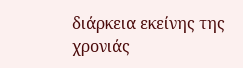διάρκεια εκείνης της χρονιάς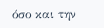όσο και την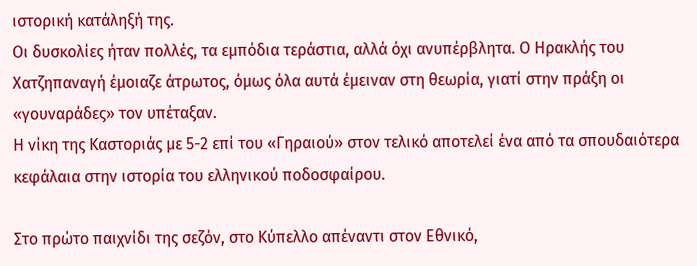ιστορική κατάληξή της.
Οι δυσκολίες ήταν πολλές, τα εμπόδια τεράστια, αλλά όχι ανυπέρβλητα. Ο Ηρακλής του Χατζηπαναγή έμοιαζε άτρωτος, όμως όλα αυτά έμειναν στη θεωρία, γιατί στην πράξη οι «γουναράδες» τον υπέταξαν.
Η νίκη της Καστοριάς με 5-2 επί του «Γηραιού» στον τελικό αποτελεί ένα από τα σπουδαιότερα κεφάλαια στην ιστορία του ελληνικού ποδοσφαίρου.

Στο πρώτο παιχνίδι της σεζόν, στο Κύπελλο απέναντι στον Εθνικό,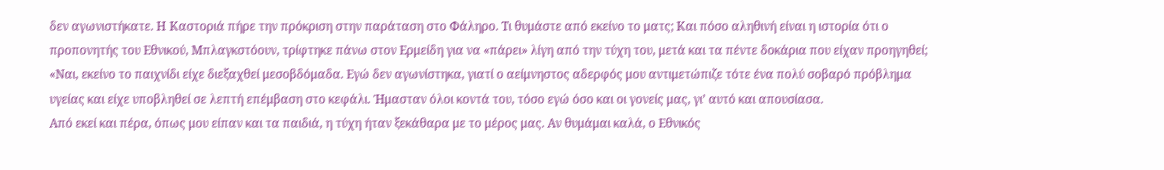δεν αγωνιστήκατε. Η Καστοριά πήρε την πρόκριση στην παράταση στο Φάληρο. Τι θυμάστε από εκείνο το ματς; Και πόσο αληθινή είναι η ιστορία ότι ο προπονητής του Εθνικού, Μπλαγκστόουν, τρίφτηκε πάνω στον Ερμείδη για να «πάρει» λίγη από την τύχη του, μετά και τα πέντε δοκάρια που είχαν προηγηθεί;
«Ναι, εκείνο το παιχνίδι είχε διεξαχθεί μεσοβδόμαδα. Εγώ δεν αγωνίστηκα, γιατί ο αείμνηστος αδερφός μου αντιμετώπιζε τότε ένα πολύ σοβαρό πρόβλημα υγείας και είχε υποβληθεί σε λεπτή επέμβαση στο κεφάλι. Ήμασταν όλοι κοντά του, τόσο εγώ όσο και οι γονείς μας, γι’ αυτό και απουσίασα.
Από εκεί και πέρα, όπως μου είπαν και τα παιδιά, η τύχη ήταν ξεκάθαρα με το μέρος μας. Αν θυμάμαι καλά, ο Εθνικός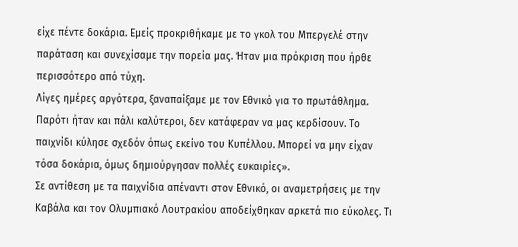είχε πέντε δοκάρια. Εμείς προκριθήκαμε με το γκολ του Μπεργελέ στην παράταση και συνεχίσαμε την πορεία μας. Ήταν μια πρόκριση που ήρθε περισσότερο από τύχη.
Λίγες ημέρες αργότερα, ξαναπαίξαμε με τον Εθνικό για το πρωτάθλημα. Παρότι ήταν και πάλι καλύτεροι, δεν κατάφεραν να μας κερδίσουν. Το παιχνίδι κύλησε σχεδόν όπως εκείνο του Κυπέλλου. Μπορεί να μην είχαν τόσα δοκάρια, όμως δημιούργησαν πολλές ευκαιρίες».
Σε αντίθεση με τα παιχνίδια απέναντι στον Εθνικό, οι αναμετρήσεις με την Καβάλα και τον Ολυμπιακό Λουτρακίου αποδείχθηκαν αρκετά πιο εύκολες. Τι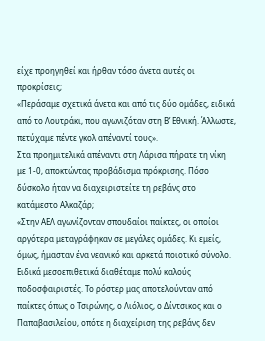είχε προηγηθεί και ήρθαν τόσο άνετα αυτές οι προκρίσεις;
«Περάσαμε σχετικά άνετα και από τις δύο ομάδες, ειδικά από το Λουτράκι, που αγωνιζόταν στη Β’ Εθνική. Άλλωστε, πετύχαμε πέντε γκολ απέναντί τους».
Στα προημιτελικά απέναντι στη Λάρισα πήρατε τη νίκη με 1-0, αποκτώντας προβάδισμα πρόκρισης. Πόσο δύσκολο ήταν να διαχειριστείτε τη ρεβάνς στο κατάμεστο Αλκαζάρ;
«Στην ΑΕΛ αγωνίζονταν σπουδαίοι παίκτες, οι οποίοι αργότερα μεταγράφηκαν σε μεγάλες ομάδες. Κι εμείς, όμως, ήμασταν ένα νεανικό και αρκετά ποιοτικό σύνολο. Ειδικά μεσοεπιθετικά διαθέταμε πολύ καλούς ποδοσφαιριστές. Το ρόστερ μας αποτελούνταν από παίκτες όπως ο Τσιρώνης, ο Λιόλιος, ο Δίντσικος και ο Παπαβασιλείου, οπότε η διαχείριση της ρεβάνς δεν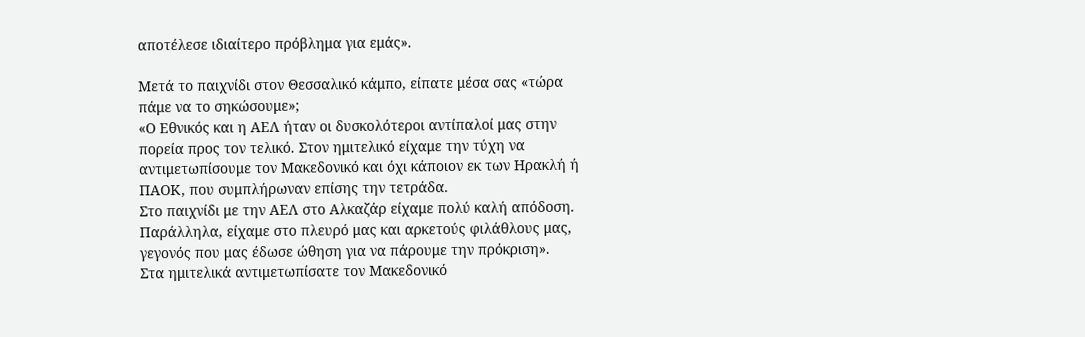αποτέλεσε ιδιαίτερο πρόβλημα για εμάς».

Μετά το παιχνίδι στον Θεσσαλικό κάμπο, είπατε μέσα σας «τώρα πάμε να το σηκώσουμε»;
«Ο Εθνικός και η ΑΕΛ ήταν οι δυσκολότεροι αντίπαλοί μας στην πορεία προς τον τελικό. Στον ημιτελικό είχαμε την τύχη να αντιμετωπίσουμε τον Μακεδονικό και όχι κάποιον εκ των Ηρακλή ή ΠΑΟΚ, που συμπλήρωναν επίσης την τετράδα.
Στο παιχνίδι με την ΑΕΛ στο Αλκαζάρ είχαμε πολύ καλή απόδοση. Παράλληλα, είχαμε στο πλευρό μας και αρκετούς φιλάθλους μας, γεγονός που μας έδωσε ώθηση για να πάρουμε την πρόκριση».
Στα ημιτελικά αντιμετωπίσατε τον Μακεδονικό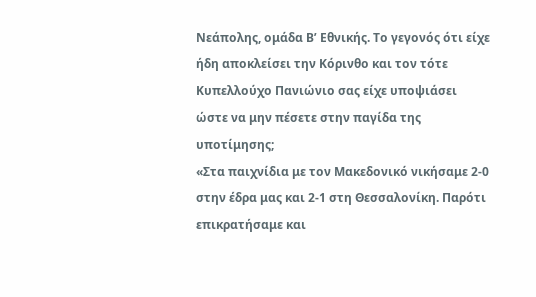Νεάπολης, ομάδα Β’ Εθνικής. Το γεγονός ότι είχε ήδη αποκλείσει την Κόρινθο και τον τότε Κυπελλούχο Πανιώνιο σας είχε υποψιάσει ώστε να μην πέσετε στην παγίδα της υποτίμησης;
«Στα παιχνίδια με τον Μακεδονικό νικήσαμε 2-0 στην έδρα μας και 2-1 στη Θεσσαλονίκη. Παρότι επικρατήσαμε και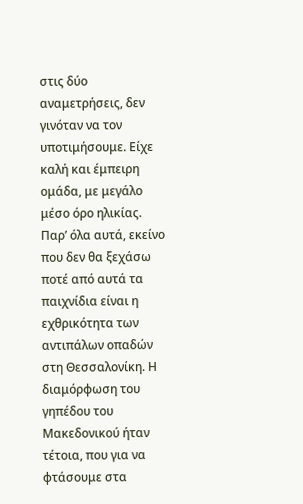στις δύο αναμετρήσεις, δεν γινόταν να τον υποτιμήσουμε. Είχε καλή και έμπειρη ομάδα, με μεγάλο μέσο όρο ηλικίας.
Παρ’ όλα αυτά, εκείνο που δεν θα ξεχάσω ποτέ από αυτά τα παιχνίδια είναι η εχθρικότητα των αντιπάλων οπαδών στη Θεσσαλονίκη. Η διαμόρφωση του γηπέδου του Μακεδονικού ήταν τέτοια, που για να φτάσουμε στα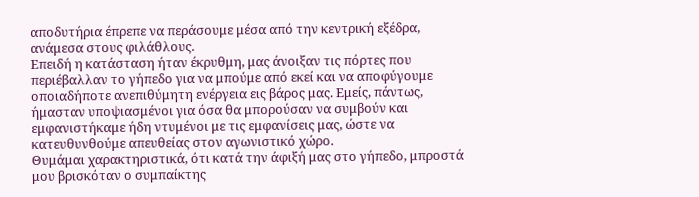αποδυτήρια έπρεπε να περάσουμε μέσα από την κεντρική εξέδρα, ανάμεσα στους φιλάθλους.
Επειδή η κατάσταση ήταν έκρυθμη, μας άνοιξαν τις πόρτες που περιέβαλλαν το γήπεδο για να μπούμε από εκεί και να αποφύγουμε οποιαδήποτε ανεπιθύμητη ενέργεια εις βάρος μας. Εμείς, πάντως, ήμασταν υποψιασμένοι για όσα θα μπορούσαν να συμβούν και εμφανιστήκαμε ήδη ντυμένοι με τις εμφανίσεις μας, ώστε να κατευθυνθούμε απευθείας στον αγωνιστικό χώρο.
Θυμάμαι χαρακτηριστικά, ότι κατά την άφιξή μας στο γήπεδο, μπροστά μου βρισκόταν ο συμπαίκτης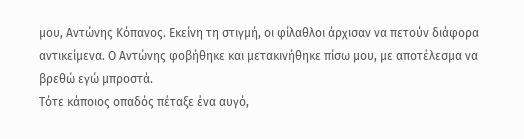μου, Αντώνης Κόπανος. Εκείνη τη στιγμή, οι φίλαθλοι άρχισαν να πετούν διάφορα αντικείμενα. Ο Αντώνης φοβήθηκε και μετακινήθηκε πίσω μου, με αποτέλεσμα να βρεθώ εγώ μπροστά.
Τότε κάποιος οπαδός πέταξε ένα αυγό,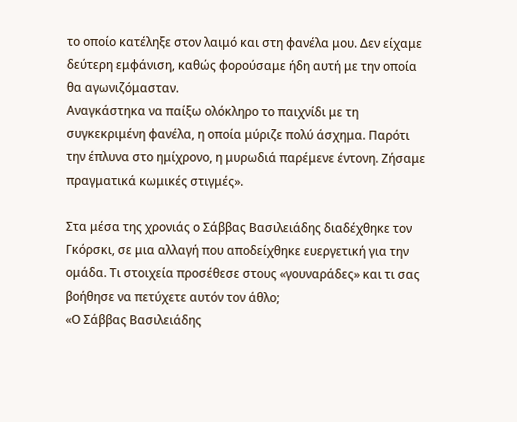το οποίο κατέληξε στον λαιμό και στη φανέλα μου. Δεν είχαμε δεύτερη εμφάνιση, καθώς φορούσαμε ήδη αυτή με την οποία θα αγωνιζόμασταν.
Αναγκάστηκα να παίξω ολόκληρο το παιχνίδι με τη συγκεκριμένη φανέλα, η οποία μύριζε πολύ άσχημα. Παρότι την έπλυνα στο ημίχρονο, η μυρωδιά παρέμενε έντονη. Ζήσαμε πραγματικά κωμικές στιγμές».

Στα μέσα της χρονιάς ο Σάββας Βασιλειάδης διαδέχθηκε τον Γκόρσκι, σε μια αλλαγή που αποδείχθηκε ευεργετική για την ομάδα. Τι στοιχεία προσέθεσε στους «γουναράδες» και τι σας βοήθησε να πετύχετε αυτόν τον άθλο;
«Ο Σάββας Βασιλειάδης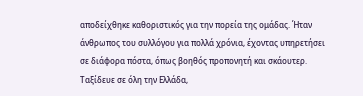αποδείχθηκε καθοριστικός για την πορεία της ομάδας. Ήταν άνθρωπος του συλλόγου για πολλά χρόνια, έχοντας υπηρετήσει σε διάφορα πόστα, όπως βοηθός προπονητή και σκάουτερ. Ταξίδευε σε όλη την Ελλάδα,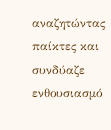αναζητώντας παίκτες και συνδύαζε ενθουσιασμό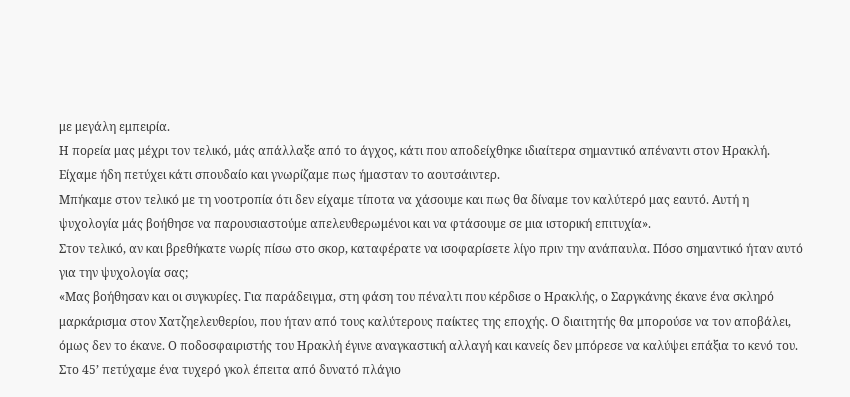με μεγάλη εμπειρία.
Η πορεία μας μέχρι τον τελικό, μάς απάλλαξε από το άγχος, κάτι που αποδείχθηκε ιδιαίτερα σημαντικό απέναντι στον Ηρακλή. Είχαμε ήδη πετύχει κάτι σπουδαίο και γνωρίζαμε πως ήμασταν το αουτσάιντερ.
Μπήκαμε στον τελικό με τη νοοτροπία ότι δεν είχαμε τίποτα να χάσουμε και πως θα δίναμε τον καλύτερό μας εαυτό. Αυτή η ψυχολογία μάς βοήθησε να παρουσιαστούμε απελευθερωμένοι και να φτάσουμε σε μια ιστορική επιτυχία».
Στον τελικό, αν και βρεθήκατε νωρίς πίσω στο σκορ, καταφέρατε να ισοφαρίσετε λίγο πριν την ανάπαυλα. Πόσο σημαντικό ήταν αυτό για την ψυχολογία σας;
«Μας βοήθησαν και οι συγκυρίες. Για παράδειγμα, στη φάση του πέναλτι που κέρδισε ο Ηρακλής, ο Σαργκάνης έκανε ένα σκληρό μαρκάρισμα στον Χατζηελευθερίου, που ήταν από τους καλύτερους παίκτες της εποχής. Ο διαιτητής θα μπορούσε να τον αποβάλει, όμως δεν το έκανε. Ο ποδοσφαιριστής του Ηρακλή έγινε αναγκαστική αλλαγή και κανείς δεν μπόρεσε να καλύψει επάξια το κενό του.
Στο 45’ πετύχαμε ένα τυχερό γκολ έπειτα από δυνατό πλάγιο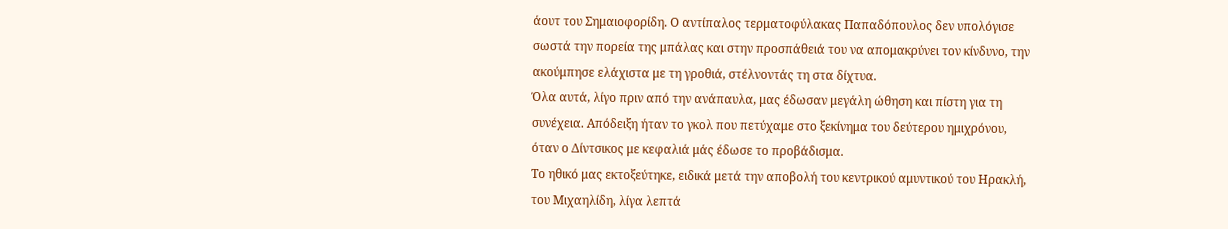άουτ του Σημαιοφορίδη. Ο αντίπαλος τερματοφύλακας Παπαδόπουλος δεν υπολόγισε σωστά την πορεία της μπάλας και στην προσπάθειά του να απομακρύνει τον κίνδυνο, την ακούμπησε ελάχιστα με τη γροθιά, στέλνοντάς τη στα δίχτυα.
Όλα αυτά, λίγο πριν από την ανάπαυλα, μας έδωσαν μεγάλη ώθηση και πίστη για τη συνέχεια. Απόδειξη ήταν το γκολ που πετύχαμε στο ξεκίνημα του δεύτερου ημιχρόνου, όταν ο Δίντσικος με κεφαλιά μάς έδωσε το προβάδισμα.
Το ηθικό μας εκτοξεύτηκε, ειδικά μετά την αποβολή του κεντρικού αμυντικού του Ηρακλή, του Μιχαηλίδη, λίγα λεπτά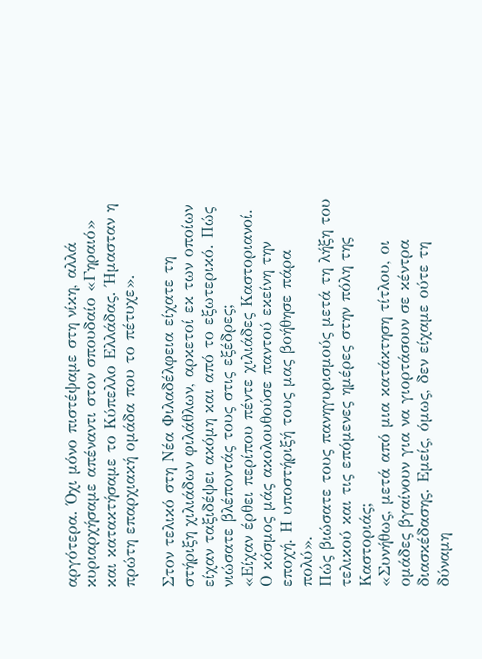αργότερα. Όχι μόνο πιστέψαμε στη νίκη, αλλά κυριαρχήσαμε απέναντι στον σπουδαίο «Γηραιό» και κατακτήσαμε το Κύπελλο Ελλάδας. Ήμασταν η πρώτη επαρχιακή ομάδα που το πέτυχε».

Στον τελικό στη Νέα Φιλαδέλφεια είχατε τη στήριξη χιλιάδων φιλάθλων, αρκετοί εκ των οποίων είχαν ταξιδέψει ακόμη και από το εξωτερικό. Πώς νιώσατε βλέποντάς τους στις εξέδρες;
«Είχαν έρθει περίπου πέντε χιλιάδες Καστοριανοί. Ο κόσμος μάς ακολουθούσε παντού εκείνη την εποχή. Η υποστήριξή τους μας βοήθησε πάρα πολύ».
Πώς βιώσατε τους πανηγυρισμούς μετά τη λήξη του τελικού και τις επόμενες ημέρες στην πόλη της Καστοριάς;
«Συνήθως, μετά από μια κατάκτηση τίτλου, οι ομάδες βγαίνουν για να γιορτάσουν σε κέντρα διασκέδασης. Εμείς, όμως, δεν είχαμε ούτε τη δύναμη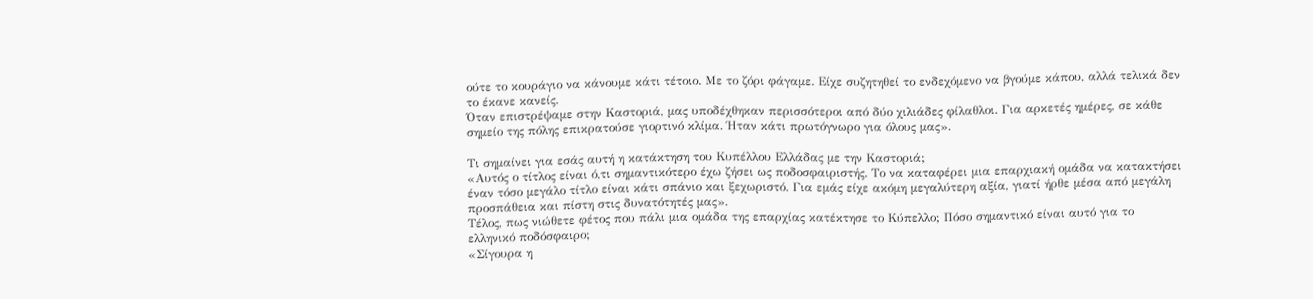ούτε το κουράγιο να κάνουμε κάτι τέτοιο. Με το ζόρι φάγαμε. Είχε συζητηθεί το ενδεχόμενο να βγούμε κάπου, αλλά τελικά δεν το έκανε κανείς.
Όταν επιστρέψαμε στην Καστοριά, μας υποδέχθηκαν περισσότεροι από δύο χιλιάδες φίλαθλοι. Για αρκετές ημέρες, σε κάθε σημείο της πόλης επικρατούσε γιορτινό κλίμα. Ήταν κάτι πρωτόγνωρο για όλους μας».

Τι σημαίνει για εσάς αυτή η κατάκτηση του Κυπέλλου Ελλάδας με την Καστοριά;
«Αυτός ο τίτλος είναι ό,τι σημαντικότερο έχω ζήσει ως ποδοσφαιριστής. Το να καταφέρει μια επαρχιακή ομάδα να κατακτήσει έναν τόσο μεγάλο τίτλο είναι κάτι σπάνιο και ξεχωριστό. Για εμάς είχε ακόμη μεγαλύτερη αξία, γιατί ήρθε μέσα από μεγάλη προσπάθεια και πίστη στις δυνατότητές μας».
Τέλος, πως νιώθετε φέτος που πάλι μια ομάδα της επαρχίας κατέκτησε το Κύπελλο; Πόσο σημαντικό είναι αυτό για το ελληνικό ποδόσφαιρο;
«Σίγουρα η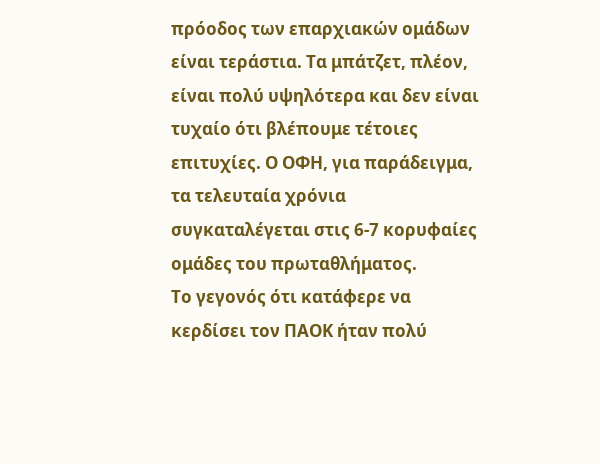πρόοδος των επαρχιακών ομάδων είναι τεράστια. Τα μπάτζετ, πλέον, είναι πολύ υψηλότερα και δεν είναι τυχαίο ότι βλέπουμε τέτοιες επιτυχίες. Ο ΟΦΗ, για παράδειγμα, τα τελευταία χρόνια συγκαταλέγεται στις 6-7 κορυφαίες ομάδες του πρωταθλήματος.
Το γεγονός ότι κατάφερε να κερδίσει τον ΠΑΟΚ ήταν πολύ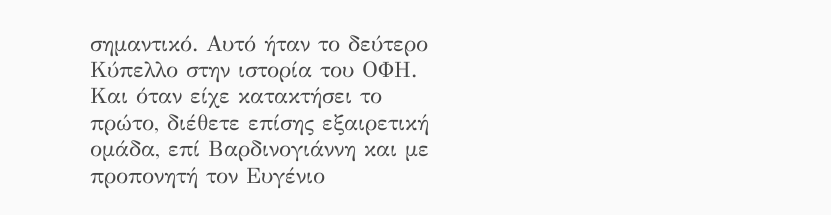σημαντικό. Αυτό ήταν το δεύτερο Κύπελλο στην ιστορία του ΟΦΗ. Και όταν είχε κατακτήσει το πρώτο, διέθετε επίσης εξαιρετική ομάδα, επί Βαρδινογιάννη και με προπονητή τον Ευγένιο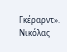Γκέραρντ».
Νικόλας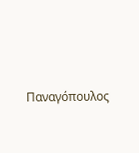Παναγόπουλος